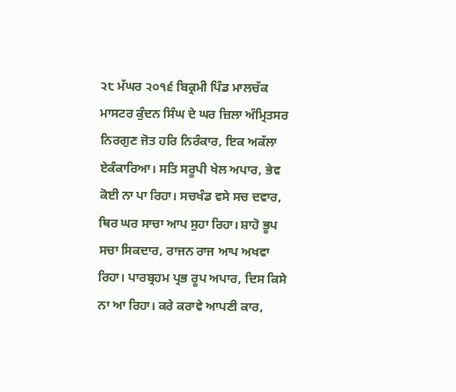੨੮ ਮੱਘਰ ੨੦੧੬ ਬਿਕ੍ਰਮੀ ਪਿੰਡ ਮਾਲਚੱਕ ਮਾਸਟਰ ਕੁੰਦਨ ਸਿੰਘ ਦੇ ਘਰ ਜ਼ਿਲਾ ਅੰਮ੍ਰਿਤਸਰ
ਨਿਰਗੁਣ ਜੋਤ ਹਰਿ ਨਿਰੰਕਾਰ, ਇਕ ਅਕੱਲਾ ਏਕੰਕਾਰਿਆ। ਸਤਿ ਸਰੂਪੀ ਖੇਲ ਅਪਾਰ, ਭੇਵ ਕੋਈ ਨਾ ਪਾ ਰਿਹਾ। ਸਚਖੰਡ ਵਸੇ ਸਚ ਦਵਾਰ, ਥਿਰ ਘਰ ਸਾਚਾ ਆਪ ਸੁਹਾ ਰਿਹਾ। ਸ਼ਾਹੋ ਭੂਪ ਸਚਾ ਸਿਕਦਾਰ, ਰਾਜਨ ਰਾਜ ਆਪ ਅਖਵਾ ਰਿਹਾ। ਪਾਰਬ੍ਰਹਮ ਪ੍ਰਭ ਰੂਪ ਅਪਾਰ, ਦਿਸ ਕਿਸੇ ਨਾ ਆ ਰਿਹਾ। ਕਰੇ ਕਰਾਵੇ ਆਪਣੀ ਕਾਰ,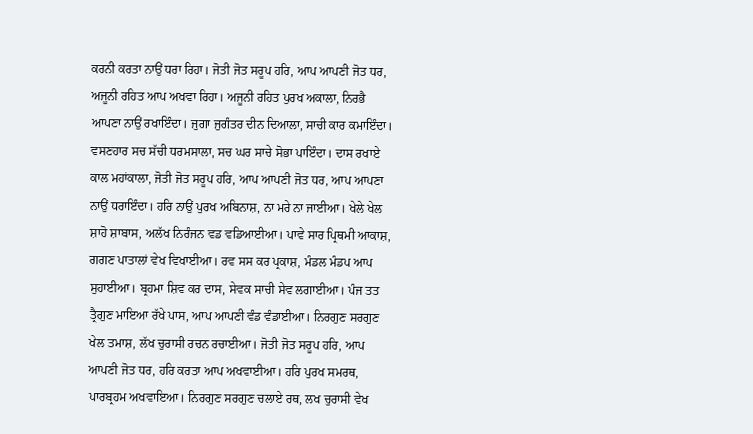ਕਰਨੀ ਕਰਤਾ ਨਾਉਂ ਧਰਾ ਰਿਹਾ। ਜੋਤੀ ਜੋਤ ਸਰੂਪ ਹਰਿ, ਆਪ ਆਪਣੀ ਜੋਤ ਧਰ, ਅਜੂਨੀ ਰਹਿਤ ਆਪ ਅਖਵਾ ਰਿਹਾ। ਅਜੂਨੀ ਰਹਿਤ ਪੁਰਖ ਅਕਾਲਾ, ਨਿਰਭੈ ਆਪਣਾ ਨਾਉਂ ਰਖਾਇੰਦਾ। ਜੁਗਾ ਜੁਗੰਤਰ ਦੀਨ ਦਿਆਲਾ, ਸਾਚੀ ਕਾਰ ਕਮਾਇੰਦਾ। ਵਸਣਹਾਰ ਸਚ ਸੱਚੀ ਧਰਮਸਾਲਾ, ਸਚ ਘਰ ਸਾਚੇ ਸੋਭਾ ਪਾਇੰਦਾ। ਦਾਸ ਰਖਾਏ ਕਾਲ ਮਹਾਂਕਾਲਾ, ਜੋਤੀ ਜੋਤ ਸਰੂਪ ਹਰਿ, ਆਪ ਆਪਣੀ ਜੋਤ ਧਰ, ਆਪ ਆਪਣਾ ਨਾਉਂ ਧਰਾਇੰਦਾ। ਹਰਿ ਨਾਉਂ ਪੁਰਖ ਅਬਿਨਾਸ਼, ਨਾ ਮਰੇ ਨਾ ਜਾਈਆ। ਖੇਲੇ ਖੇਲ ਸ਼ਾਹੋ ਸ਼ਾਬਾਸ, ਅਲੱਖ ਨਿਰੰਜਨ ਵਡ ਵਡਿਆਈਆ। ਪਾਵੇ ਸਾਰ ਪ੍ਰਿਥਮੀ ਆਕਾਸ਼, ਗਗਣ ਪਾਤਾਲਾਂ ਵੇਖ ਵਿਖਾਈਆ। ਰਵ ਸਸ ਕਰ ਪ੍ਰਕਾਸ਼, ਮੰਡਲ ਮੰਡਪ ਆਪ ਸੁਹਾਈਆ। ਬ੍ਰਹਮਾ ਸ਼ਿਵ ਕਰ ਦਾਸ, ਸੇਵਕ ਸਾਚੀ ਸੇਵ ਲਗਾਈਆ। ਪੰਜ ਤਤ ਤ੍ਰੈਗੁਣ ਮਾਇਆ ਰੱਖੇ ਪਾਸ, ਆਪ ਆਪਣੀ ਵੰਡ ਵੰਡਾਈਆ। ਨਿਰਗੁਣ ਸਰਗੁਣ ਖੇਲ ਤਮਾਸ਼, ਲੱਖ ਚੁਰਾਸੀ ਰਚਨ ਰਚਾਈਆ। ਜੋਤੀ ਜੋਤ ਸਰੂਪ ਹਰਿ, ਆਪ ਆਪਣੀ ਜੋਤ ਧਰ, ਹਰਿ ਕਰਤਾ ਆਪ ਅਖਵਾਈਆ। ਹਰਿ ਪੁਰਖ ਸਮਰਥ, ਪਾਰਬ੍ਰਹਮ ਅਖਵਾਇਆ। ਨਿਰਗੁਣ ਸਰਗੁਣ ਚਲਾਏ ਰਥ, ਲਖ ਚੁਰਾਸੀ ਵੇਖ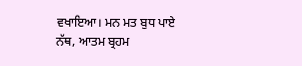ਵਖਾਇਆ। ਮਨ ਮਤ ਬੁਧ ਪਾਏ ਨੱਥ, ਆਤਮ ਬ੍ਰਹਮ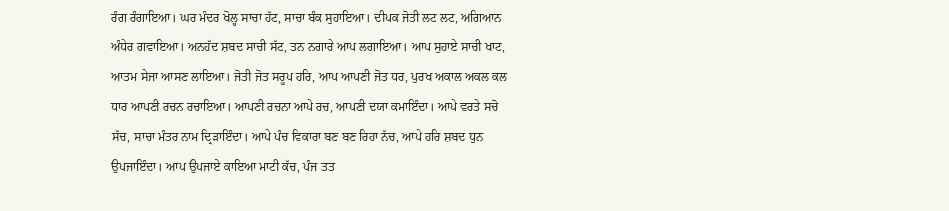ਰੰਗ ਰੰਗਾਇਆ। ਘਰ ਮੰਦਰ ਖੋਲ੍ਹ ਸਾਚਾ ਹੱਟ, ਸਾਚਾ ਬੰਕ ਸੁਹਾਇਆ। ਦੀਪਕ ਜੋਤੀ ਲਟ ਲਟ, ਅਗਿਆਨ ਅੰਧੇਰ ਗਵਾਇਆ। ਅਨਹੱਦ ਸ਼ਬਦ ਸਾਚੀ ਸੱਟ, ਤਨ ਨਗਾਰੇ ਆਪ ਲਗਾਇਆ। ਆਪ ਸੁਹਾਏ ਸਾਚੀ ਖਾਟ, ਆਤਮ ਸੇਜਾ ਆਸਣ ਲਾਇਆ। ਜੋਤੀ ਜੋਤ ਸਰੂਪ ਹਰਿ, ਆਪ ਆਪਣੀ ਜੋਤ ਧਰ, ਪੁਰਖ ਅਕਾਲ ਅਕਲ ਕਲ ਧਾਰ ਆਪਣੀ ਰਚਨ ਰਚਾਇਆ। ਆਪਣੀ ਰਚਨਾ ਆਪੇ ਰਚ, ਆਪਣੀ ਦਯਾ ਕਮਾਇੰਦਾ। ਆਪੇ ਵਰਤੇ ਸਚੋ ਸੱਚ, ਸਾਚਾ ਮੰਤਰ ਨਾਮ ਦ੍ਰਿੜਾਇੰਦਾ। ਆਪੇ ਪੰਚ ਵਿਕਾਰਾ ਬਣ ਬਣ ਰਿਹਾ ਨੱਚ, ਆਪੇ ਹਰਿ ਸ਼ਬਦ ਧੁਨ ਉਪਜਾਇੰਦਾ। ਆਪ ਉਪਜਾਏ ਕਾਇਆ ਮਾਟੀ ਕੱਚ, ਪੰਜ ਤਤ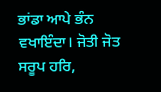ਭਾਂਡਾ ਆਪੇ ਭੰਨ ਵਖਾਇੰਦਾ। ਜੋਤੀ ਜੋਤ ਸਰੂਪ ਹਰਿ,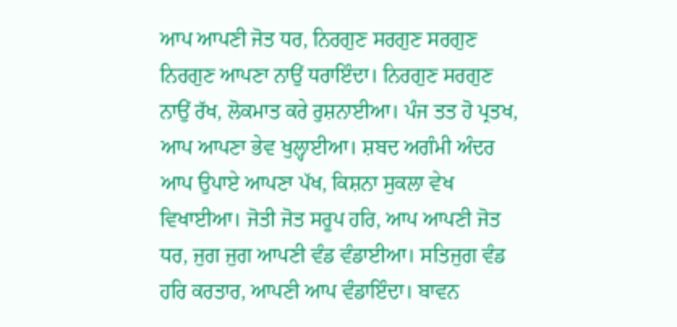ਆਪ ਆਪਣੀ ਜੋਤ ਧਰ, ਨਿਰਗੁਣ ਸਰਗੁਣ ਸਰਗੁਣ ਨਿਰਗੁਣ ਆਪਣਾ ਨਾਉਂ ਧਰਾਇੰਦਾ। ਨਿਰਗੁਣ ਸਰਗੁਣ ਨਾਉਂ ਰੱਖ, ਲੋਕਮਾਤ ਕਰੇ ਰੁਸ਼ਨਾਈਆ। ਪੰਜ ਤਤ ਹੋ ਪ੍ਰਤਖ, ਆਪ ਆਪਣਾ ਭੇਵ ਖੁਲ੍ਹਾਈਆ। ਸ਼ਬਦ ਅਗੰਮੀ ਅੰਦਰ ਆਪ ਉਪਾਏ ਆਪਣਾ ਪੱਖ, ਕਿਸ਼ਨਾ ਸੁਕਲਾ ਵੇਖ ਵਿਖਾਈਆ। ਜੋਤੀ ਜੋਤ ਸਰੂਪ ਹਰਿ, ਆਪ ਆਪਣੀ ਜੋਤ ਧਰ, ਜੁਗ ਜੁਗ ਆਪਣੀ ਵੰਡ ਵੰਡਾਈਆ। ਸਤਿਜੁਗ ਵੰਡ ਹਰਿ ਕਰਤਾਰ, ਆਪਣੀ ਆਪ ਵੰਡਾਇੰਦਾ। ਬਾਵਨ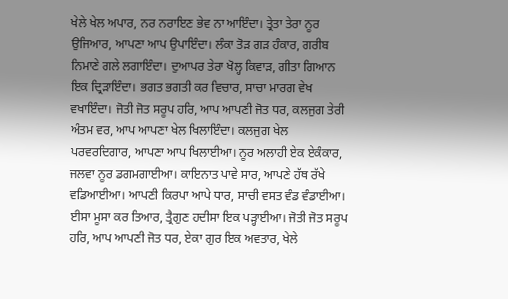ਖੇਲੇ ਖੇਲ ਅਪਾਰ, ਨਰ ਨਰਾਇਣ ਭੇਵ ਨਾ ਆਇੰਦਾ। ਤ੍ਰੇਤਾ ਤੇਰਾ ਨੂਰ ਉਜਿਆਰ, ਆਪਣਾ ਆਪ ਉਪਾਇੰਦਾ। ਲੰਕਾ ਤੋੜ ਗੜ ਹੰਕਾਰ, ਗਰੀਬ ਨਿਮਾਣੇ ਗਲੇ ਲਗਾਇੰਦਾ। ਦੁਆਪਰ ਤੇਰਾ ਖੋਲ੍ਹ ਕਿਵਾੜ, ਗੀਤਾ ਗਿਆਨ ਇਕ ਦ੍ਰਿੜਾਇੰਦਾ। ਭਗਤ ਭਗਤੀ ਕਰ ਵਿਚਾਰ, ਸਾਚਾ ਮਾਰਗ ਵੇਖ ਵਖਾਇੰਦਾ। ਜੋਤੀ ਜੋਤ ਸਰੂਪ ਹਰਿ, ਆਪ ਆਪਣੀ ਜੋਤ ਧਰ, ਕਲਜੁਗ ਤੇਰੀ ਅੰਤਮ ਵਰ, ਆਪ ਆਪਣਾ ਖੇਲ ਖਿਲਾਇੰਦਾ। ਕਲਜੁਗ ਖੇਲ ਪਰਵਰਦਿਗਾਰ, ਆਪਣਾ ਆਪ ਖਿਲਾਈਆ। ਨੂਰ ਅਲਾਹੀ ਏਕ ਏਕੰਕਾਰ, ਜਲਵਾ ਨੂਰ ਡਗਮਗਾਈਆ। ਕਾਇਨਾਤ ਪਾਵੇ ਸਾਰ, ਆਪਣੇ ਹੱਥ ਰੱਖੇ ਵਡਿਆਈਆ। ਆਪਣੀ ਕਿਰਪਾ ਆਪੇ ਧਾਰ, ਸਾਚੀ ਵਸਤ ਵੰਡ ਵੰਡਾਈਆ। ਈਸਾ ਮੂਸਾ ਕਰ ਤਿਆਰ, ਤ੍ਰੈਗੁਣ ਹਦੀਸਾ ਇਕ ਪੜ੍ਹਾਈਆ। ਜੋਤੀ ਜੋਤ ਸਰੂਪ ਹਰਿ, ਆਪ ਆਪਣੀ ਜੋਤ ਧਰ, ਏਕਾ ਗੁਰ ਇਕ ਅਵਤਾਰ, ਖੇਲੇ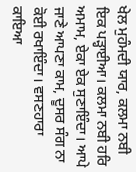ਖੇਲ ਮੁਹੰਮਦੀ ਯਾਰ, ਕਲਮਾ ਨਬੀ ਇਕ ਪੜ੍ਹਾਈਆ। ਕਲਮਾ ਨਬੀ ਹਰਿ ਅਮਾਮ, ਏਕਾ ਏਕ ਸੁਣਾਇੰਦਾ। ਆਪੇ ਜਾਣੇ ਆਪਣਾ ਕਾਮ, ਦੂਸਰ ਸੰਗ ਨਾ ਕੋਈ ਰਖਾਇੰਦਾ। ਵਸਣਹਾਰਾ ਕਾਇਆ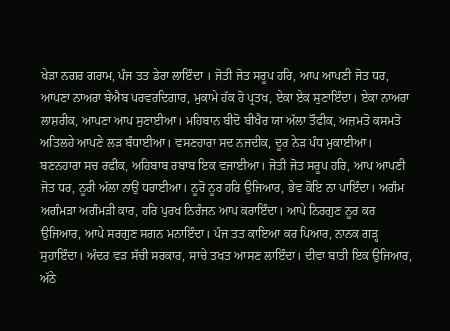ਖੇੜਾ ਨਗਰ ਗਰਾਮ, ਪੰਜ ਤਤ ਡੇਰਾ ਲਾਇੰਦਾ । ਜੋਤੀ ਜੋਤ ਸਰੂਪ ਹਰਿ, ਆਪ ਆਪਣੀ ਜੋਤ ਧਰ, ਆਪਣਾ ਨਾਅਰਾ ਬੇਐਬ ਪਰਵਰਦਿਗਾਰ, ਮੁਕਾਮੇ ਹੱਕ ਹੋ ਪ੍ਰਤਖ, ਏਕਾ ਏਕ ਸੁਣਾਇੰਦਾ। ਏਕਾ ਨਾਅਰਾ ਲਾਸ਼ਰੀਕ, ਆਪਣਾ ਆਪ ਸੁਣਾਈਆ। ਮਹਿਬਾਨ ਬੀਦੋ ਬੀਖੈਰ ਯਾ ਅੱਲਾ ਤੌਫੀਕ, ਅਜ਼ਮਤੋ ਕਸਮਤੋ ਅਤਿਲਹੇ ਆਪਣੇ ਲੜ ਬੰਧਾਈਆ। ਵਸਣਹਾਰਾ ਸਦ ਨਜਦੀਕ, ਦੂਰ ਨੇੜ ਪੰਧ ਮੁਕਾਈਆ। ਬਣਨਹਾਰਾ ਸਚ ਰਫੀਕ, ਅਹਿਬਾਬ ਰਬਾਬ ਇਕ ਵਜਾਈਆ। ਜੋਤੀ ਜੋਤ ਸਰੂਪ ਹਰਿ, ਆਪ ਆਪਣੀ ਜੋਤ ਧਰ, ਨੂਰੀ ਅੱਲਾ ਨਾਉਂ ਧਰਾਈਆ। ਨੂਰੋ ਨੂਰ ਹਰਿ ਉਜਿਆਰ, ਭੇਵ ਕੋਇ ਨਾ ਪਾਇੰਦਾ। ਅਗੰਮ ਅਗੰਮੜਾ ਅਗੰਮੜੀ ਕਾਰ, ਹਰਿ ਪੁਰਖ ਨਿਰੰਜਨ ਆਪ ਕਰਾਇੰਦਾ। ਆਪੇ ਨਿਰਗੁਣ ਨੂਰ ਕਰ ਉਜਿਆਰ, ਆਪੇ ਸਰਗੁਣ ਸਗਨ ਮਨਾਇੰਦਾ। ਪੰਜ ਤਤ ਕਾਇਆ ਕਰ ਪਿਆਰ, ਨਾਨਕ ਗੜ੍ਹ ਸੁਹਾਇੰਦਾ। ਅੰਦਰ ਵੜ ਸੱਚੀ ਸਰਕਾਰ, ਸਾਚੇ ਤਖਤ ਆਸਣ ਲਾਇੰਦਾ। ਦੀਵਾ ਬਾਤੀ ਇਕ ਉਜਿਆਰ, ਅੱਠੇ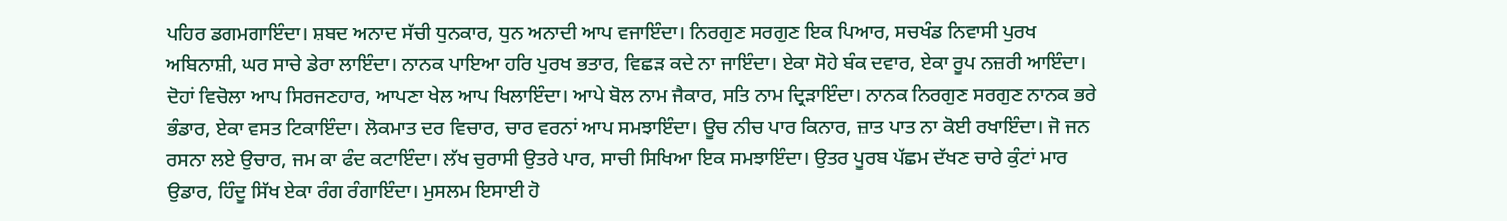ਪਹਿਰ ਡਗਮਗਾਇੰਦਾ। ਸ਼ਬਦ ਅਨਾਦ ਸੱਚੀ ਧੁਨਕਾਰ, ਧੁਨ ਅਨਾਦੀ ਆਪ ਵਜਾਇੰਦਾ। ਨਿਰਗੁਣ ਸਰਗੁਣ ਇਕ ਪਿਆਰ, ਸਚਖੰਡ ਨਿਵਾਸੀ ਪੁਰਖ ਅਬਿਨਾਸ਼ੀ, ਘਰ ਸਾਚੇ ਡੇਰਾ ਲਾਇੰਦਾ। ਨਾਨਕ ਪਾਇਆ ਹਰਿ ਪੁਰਖ ਭਤਾਰ, ਵਿਛੜ ਕਦੇ ਨਾ ਜਾਇੰਦਾ। ਏਕਾ ਸੋਹੇ ਬੰਕ ਦਵਾਰ, ਏਕਾ ਰੂਪ ਨਜ਼ਰੀ ਆਇੰਦਾ। ਦੋਹਾਂ ਵਿਚੋਲਾ ਆਪ ਸਿਰਜਣਹਾਰ, ਆਪਣਾ ਖੇਲ ਆਪ ਖਿਲਾਇੰਦਾ। ਆਪੇ ਬੋਲ ਨਾਮ ਜੈਕਾਰ, ਸਤਿ ਨਾਮ ਦ੍ਰਿੜਾਇੰਦਾ। ਨਾਨਕ ਨਿਰਗੁਣ ਸਰਗੁਣ ਨਾਨਕ ਭਰੇ ਭੰਡਾਰ, ਏਕਾ ਵਸਤ ਟਿਕਾਇੰਦਾ। ਲੋਕਮਾਤ ਦਰ ਵਿਚਾਰ, ਚਾਰ ਵਰਨਾਂ ਆਪ ਸਮਝਾਇੰਦਾ। ਊਚ ਨੀਚ ਪਾਰ ਕਿਨਾਰ, ਜ਼ਾਤ ਪਾਤ ਨਾ ਕੋਈ ਰਖਾਇੰਦਾ। ਜੋ ਜਨ ਰਸਨਾ ਲਏ ਉਚਾਰ, ਜਮ ਕਾ ਫੰਦ ਕਟਾਇੰਦਾ। ਲੱਖ ਚੁਰਾਸੀ ਉਤਰੇ ਪਾਰ, ਸਾਚੀ ਸਿਖਿਆ ਇਕ ਸਮਝਾਇੰਦਾ। ਉਤਰ ਪੂਰਬ ਪੱਛਮ ਦੱਖਣ ਚਾਰੇ ਕੁੰਟਾਂ ਮਾਰ ਉਡਾਰ, ਹਿੰਦੂ ਸਿੱਖ ਏਕਾ ਰੰਗ ਰੰਗਾਇੰਦਾ। ਮੁਸਲਮ ਇਸਾਈ ਹੋ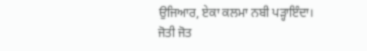ਉਜਿਆਰ, ਏਕਾ ਕਲਮਾ ਨਬੀ ਪੜ੍ਹਾਇੰਦਾ। ਜੋਤੀ ਜੋਤ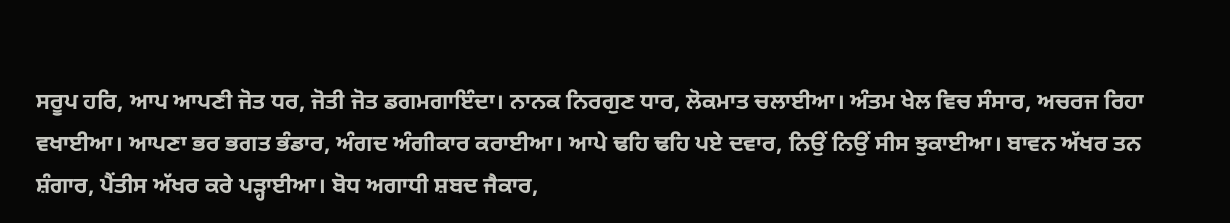ਸਰੂਪ ਹਰਿ, ਆਪ ਆਪਣੀ ਜੋਤ ਧਰ, ਜੋਤੀ ਜੋਤ ਡਗਮਗਾਇੰਦਾ। ਨਾਨਕ ਨਿਰਗੁਣ ਧਾਰ, ਲੋਕਮਾਤ ਚਲਾਈਆ। ਅੰਤਮ ਖੇਲ ਵਿਚ ਸੰਸਾਰ, ਅਚਰਜ ਰਿਹਾ ਵਖਾਈਆ। ਆਪਣਾ ਭਰ ਭਗਤ ਭੰਡਾਰ, ਅੰਗਦ ਅੰਗੀਕਾਰ ਕਰਾਈਆ। ਆਪੇ ਢਹਿ ਢਹਿ ਪਏ ਦਵਾਰ, ਨਿਉਂ ਨਿਉਂ ਸੀਸ ਝੁਕਾਈਆ। ਬਾਵਨ ਅੱਖਰ ਤਨ ਸ਼ੰਗਾਰ, ਪੈਂਤੀਸ ਅੱਖਰ ਕਰੇ ਪੜ੍ਹਾਈਆ। ਬੋਧ ਅਗਾਧੀ ਸ਼ਬਦ ਜੈਕਾਰ,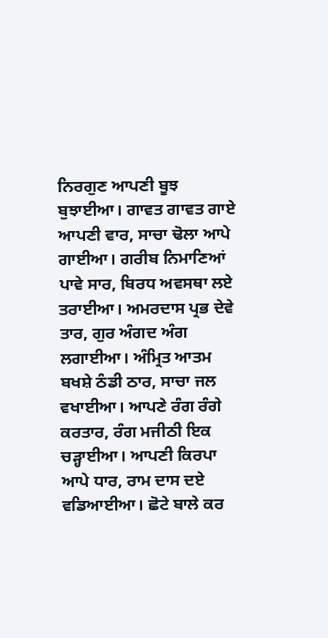ਨਿਰਗੁਣ ਆਪਣੀ ਬੂਝ ਬੁਝਾਈਆ। ਗਾਵਤ ਗਾਵਤ ਗਾਏ ਆਪਣੀ ਵਾਰ, ਸਾਚਾ ਢੋਲਾ ਆਪੇ ਗਾਈਆ। ਗਰੀਬ ਨਿਮਾਣਿਆਂ ਪਾਵੇ ਸਾਰ, ਬਿਰਧ ਅਵਸਥਾ ਲਏ ਤਰਾਈਆ। ਅਮਰਦਾਸ ਪ੍ਰਭ ਦੇਵੇ ਤਾਰ, ਗੁਰ ਅੰਗਦ ਅੰਗ ਲਗਾਈਆ। ਅੰਮ੍ਰਿਤ ਆਤਮ ਬਖਸ਼ੇ ਠੰਡੀ ਠਾਰ, ਸਾਚਾ ਜਲ ਵਖਾਈਆ। ਆਪਣੇ ਰੰਗ ਰੰਗੇ ਕਰਤਾਰ, ਰੰਗ ਮਜੀਠੀ ਇਕ ਚੜ੍ਹਾਈਆ। ਆਪਣੀ ਕਿਰਪਾ ਆਪੇ ਧਾਰ, ਰਾਮ ਦਾਸ ਦਏ ਵਡਿਆਈਆ। ਛੋਟੇ ਬਾਲੇ ਕਰ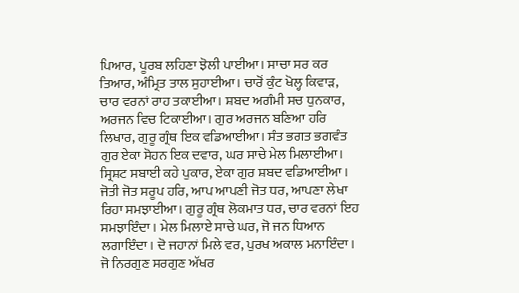ਪਿਆਰ, ਪੂਰਬ ਲਹਿਣਾ ਝੋਲੀ ਪਾਈਆ। ਸਾਚਾ ਸਰ ਕਰ ਤਿਆਰ, ਅੰਮ੍ਰਿਤ ਤਾਲ ਸੁਹਾਈਆ। ਚਾਰੋਂ ਕੁੰਟ ਖੋਲ੍ਹ ਕਿਵਾੜ, ਚਾਰ ਵਰਨਾਂ ਰਾਹ ਤਕਾਈਆ। ਸ਼ਬਦ ਅਗੰਮੀ ਸਚ ਧੁਨਕਾਰ, ਅਰਜਨ ਵਿਚ ਟਿਕਾਈਆ। ਗੁਰ ਅਰਜਨ ਬਣਿਆ ਹਰਿ ਲਿਖਾਰ, ਗੁਰੂ ਗ੍ਰੰਥ ਇਕ ਵਡਿਆਈਆ। ਸੰਤ ਭਗਤ ਭਗਵੰਤ ਗੁਰ ਏਕਾ ਸੋਹਨ ਇਕ ਦਵਾਰ, ਘਰ ਸਾਚੇ ਮੇਲ ਮਿਲਾਈਆ। ਸ੍ਰਿਸ਼ਟ ਸਬਾਈ ਕਹੇ ਪੁਕਾਰ, ਏਕਾ ਗੁਰ ਸ਼ਬਦ ਵਡਿਆਈਆ । ਜੋਤੀ ਜੋਤ ਸਰੂਪ ਹਰਿ, ਆਪ ਆਪਣੀ ਜੋਤ ਧਰ, ਆਪਣਾ ਲੇਖਾ ਰਿਹਾ ਸਮਝਾਈਆ। ਗੁਰੂ ਗ੍ਰੰਥ ਲੋਕਮਾਤ ਧਰ, ਚਾਰ ਵਰਨਾਂ ਇਹ ਸਮਝਾਇੰਦਾ। ਮੇਲ ਮਿਲਾਏ ਸਾਚੇ ਘਰ, ਜੋ ਜਨ ਧਿਆਨ ਲਗਾਇੰਦਾ। ਦੋ ਜਹਾਨਾਂ ਮਿਲੇ ਵਰ, ਪੁਰਖ ਅਕਾਲ ਮਨਾਇੰਦਾ। ਜੋ ਨਿਰਗੁਣ ਸਰਗੁਣ ਅੱਖਰ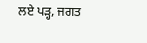ਲਏ ਪੜ੍ਹ, ਜਗਤ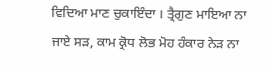ਵਿਦਿਆ ਮਾਣ ਚੁਕਾਇੰਦਾ । ਤ੍ਰੈਗੁਣ ਮਾਇਆ ਨਾ ਜਾਏ ਸੜ, ਕਾਮ ਕ੍ਰੋਧ ਲੋਭ ਮੋਹ ਹੰਕਾਰ ਨੇੜ ਨਾ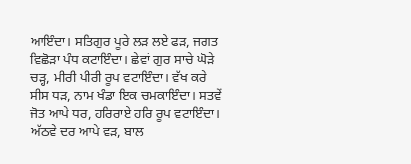ਆਇੰਦਾ। ਸਤਿਗੁਰ ਪੂਰੇ ਲੜ ਲਏ ਫੜ, ਜਗਤ ਵਿਛੋੜਾ ਪੰਧ ਕਟਾਇੰਦਾ। ਛੇਵਾਂ ਗੁਰ ਸਾਚੇ ਘੋੜੇ ਚੜ੍ਹ, ਮੀਰੀ ਪੀਰੀ ਰੂਪ ਵਟਾਇੰਦਾ। ਵੱਖ ਕਰੇ ਸੀਸ ਧੜ, ਨਾਮ ਖੰਡਾ ਇਕ ਚਮਕਾਇੰਦਾ। ਸਤਵੇਂ ਜੋਤ ਆਪੇ ਧਰ, ਹਰਿਰਾਏ ਹਰਿ ਰੂਪ ਵਟਾਇੰਦਾ। ਅੱਠਵੇ ਦਰ ਆਪੇ ਵੜ, ਬਾਲ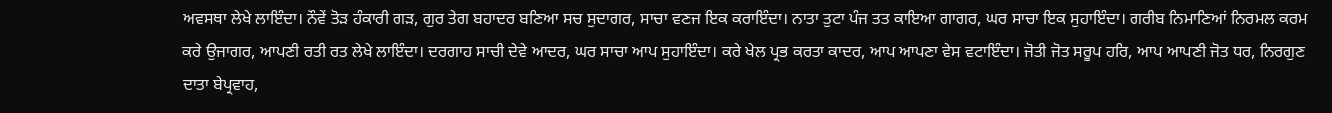ਅਵਸਥਾ ਲੇਖੇ ਲਾਇੰਦਾ। ਨੌਵੇਂ ਤੋੜ ਹੰਕਾਰੀ ਗੜ, ਗੁਰ ਤੇਗ ਬਹਾਦਰ ਬਣਿਆ ਸਚ ਸੁਦਾਗਰ, ਸਾਚਾ ਵਣਜ ਇਕ ਕਰਾਇੰਦਾ। ਨਾਤਾ ਤੁਟਾ ਪੰਜ ਤਤ ਕਾਇਆ ਗਾਗਰ, ਘਰ ਸਾਚਾ ਇਕ ਸੁਹਾਇੰਦਾ। ਗਰੀਬ ਨਿਮਾਣਿਆਂ ਨਿਰਮਲ ਕਰਮ ਕਰੇ ਉਜਾਗਰ, ਆਪਣੀ ਰਤੀ ਰਤ ਲੇਖੇ ਲਾਇੰਦਾ। ਦਰਗਾਹ ਸਾਚੀ ਦੇਵੇ ਆਦਰ, ਘਰ ਸਾਚਾ ਆਪ ਸੁਹਾਇੰਦਾ। ਕਰੇ ਖੇਲ ਪ੍ਰਭ ਕਰਤਾ ਕਾਦਰ, ਆਪ ਆਪਣਾ ਵੇਸ ਵਟਾਇੰਦਾ। ਜੋਤੀ ਜੋਤ ਸਰੂਪ ਹਰਿ, ਆਪ ਆਪਣੀ ਜੋਤ ਧਰ, ਨਿਰਗੁਣ ਦਾਤਾ ਬੇਪ੍ਰਵਾਹ,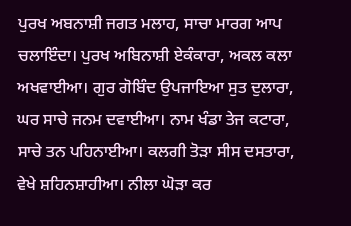ਪੁਰਖ ਅਬਨਾਸ਼ੀ ਜਗਤ ਮਲਾਹ, ਸਾਚਾ ਮਾਰਗ ਆਪ ਚਲਾਇੰਦਾ। ਪੁਰਖ ਅਬਿਨਾਸ਼ੀ ਏਕੰਕਾਰਾ, ਅਕਲ ਕਲਾ ਅਖਵਾਈਆ। ਗੁਰ ਗੋਬਿੰਦ ਉਪਜਾਇਆ ਸੁਤ ਦੁਲਾਰਾ, ਘਰ ਸਾਚੇ ਜਨਮ ਦਵਾਈਆ। ਨਾਮ ਖੰਡਾ ਤੇਜ ਕਟਾਰਾ, ਸਾਚੇ ਤਨ ਪਹਿਨਾਈਆ। ਕਲਗੀ ਤੋੜਾ ਸੀਸ ਦਸਤਾਰਾ, ਵੇਖੇ ਸ਼ਹਿਨਸ਼ਾਹੀਆ। ਨੀਲਾ ਘੋੜਾ ਕਰ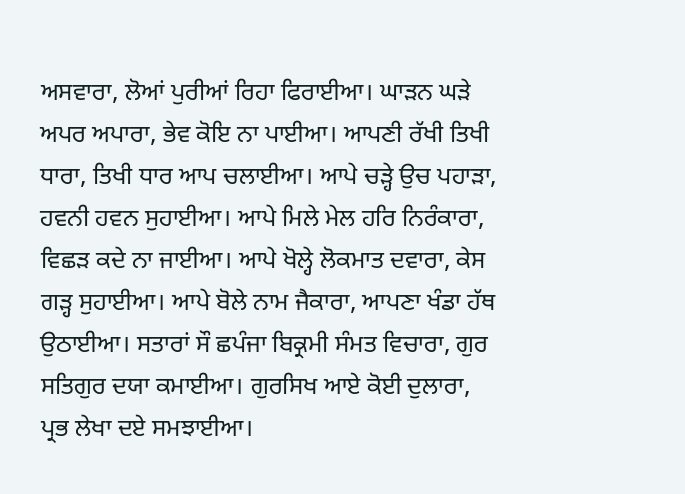ਅਸਵਾਰਾ, ਲੋਆਂ ਪੁਰੀਆਂ ਰਿਹਾ ਫਿਰਾਈਆ। ਘਾੜਨ ਘੜੇ ਅਪਰ ਅਪਾਰਾ, ਭੇਵ ਕੋਇ ਨਾ ਪਾਈਆ। ਆਪਣੀ ਰੱਖੀ ਤਿਖੀ ਧਾਰਾ, ਤਿਖੀ ਧਾਰ ਆਪ ਚਲਾਈਆ। ਆਪੇ ਚੜ੍ਹੇ ਉਚ ਪਹਾੜਾ, ਹਵਨੀ ਹਵਨ ਸੁਹਾਈਆ। ਆਪੇ ਮਿਲੇ ਮੇਲ ਹਰਿ ਨਿਰੰਕਾਰਾ, ਵਿਛੜ ਕਦੇ ਨਾ ਜਾਈਆ। ਆਪੇ ਖੋਲ੍ਹੇ ਲੋਕਮਾਤ ਦਵਾਰਾ, ਕੇਸ ਗੜ੍ਹ ਸੁਹਾਈਆ। ਆਪੇ ਬੋਲੇ ਨਾਮ ਜੈਕਾਰਾ, ਆਪਣਾ ਖੰਡਾ ਹੱਥ ਉਠਾਈਆ। ਸਤਾਰਾਂ ਸੌ ਛਪੰਜਾ ਬਿਕ੍ਰਮੀ ਸੰਮਤ ਵਿਚਾਰਾ, ਗੁਰ ਸਤਿਗੁਰ ਦਯਾ ਕਮਾਈਆ। ਗੁਰਸਿਖ ਆਏ ਕੋਈ ਦੁਲਾਰਾ, ਪ੍ਰਭ ਲੇਖਾ ਦਏ ਸਮਝਾਈਆ।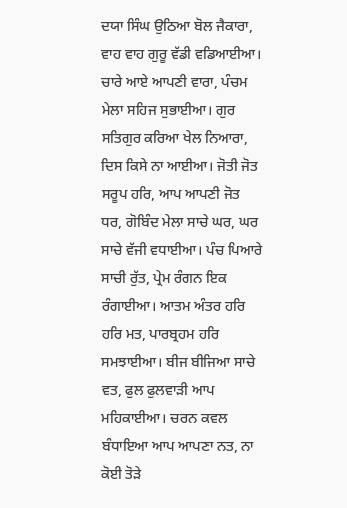ਦਯਾ ਸਿੰਘ ਉਠਿਆ ਬੋਲ ਜੈਕਾਰਾ, ਵਾਹ ਵਾਹ ਗੁਰੂ ਵੱਡੀ ਵਡਿਆਈਆ। ਚਾਰੇ ਆਏ ਆਪਣੀ ਵਾਰਾ, ਪੰਚਮ ਮੇਲਾ ਸਹਿਜ ਸੁਭਾਈਆ। ਗੁਰ ਸਤਿਗੁਰ ਕਰਿਆ ਖੇਲ ਨਿਆਰਾ, ਦਿਸ ਕਿਸੇ ਨਾ ਆਈਆ। ਜੋਤੀ ਜੋਤ ਸਰੂਪ ਹਰਿ, ਆਪ ਆਪਣੀ ਜੋਤ ਧਰ, ਗੋਬਿੰਦ ਮੇਲਾ ਸਾਚੇ ਘਰ, ਘਰ ਸਾਚੇ ਵੱਜੀ ਵਧਾਈਆ। ਪੰਚ ਪਿਆਰੇ ਸਾਚੀ ਰੁੱਤ, ਪ੍ਰੇਮ ਰੰਗਨ ਇਕ ਰੰਗਾਈਆ। ਆਤਮ ਅੰਤਰ ਹਰਿ ਹਰਿ ਮਤ, ਪਾਰਬ੍ਰਹਮ ਹਰਿ ਸਮਝਾਈਆ। ਬੀਜ ਬੀਜਿਆ ਸਾਚੇ ਵਤ, ਫੁਲ ਫੁਲਵਾੜੀ ਆਪ ਮਹਿਕਾਈਆ। ਚਰਨ ਕਵਲ ਬੰਧਾਇਆ ਆਪ ਆਪਣਾ ਨਤ, ਨਾ ਕੋਈ ਤੋੜੇ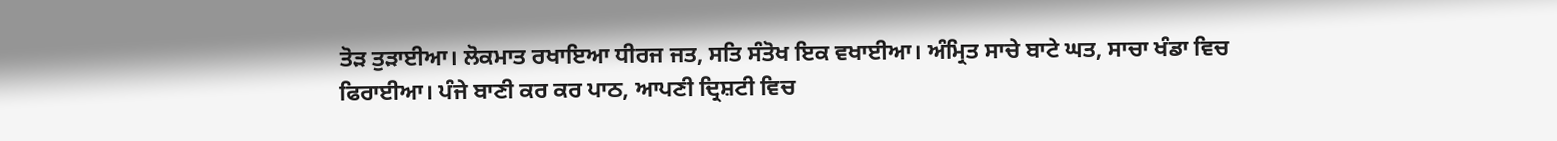ਤੋੜ ਤੁੜਾਈਆ। ਲੋਕਮਾਤ ਰਖਾਇਆ ਧੀਰਜ ਜਤ, ਸਤਿ ਸੰਤੋਖ ਇਕ ਵਖਾਈਆ। ਅੰਮ੍ਰਿਤ ਸਾਚੇ ਬਾਟੇ ਘਤ, ਸਾਚਾ ਖੰਡਾ ਵਿਚ ਫਿਰਾਈਆ। ਪੰਜੇ ਬਾਣੀ ਕਰ ਕਰ ਪਾਠ, ਆਪਣੀ ਦ੍ਰਿਸ਼ਟੀ ਵਿਚ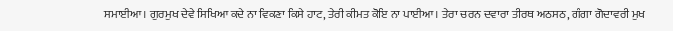ਸਮਾਈਆ। ਗੁਰਮੁਖ ਦੇਵੇ ਸਿਖਿਆ ਕਦੇ ਨਾ ਵਿਕਣਾ ਕਿਸੇ ਹਾਟ, ਤੇਰੀ ਕੀਮਤ ਕੋਇ ਨਾ ਪਾਈਆ। ਤੇਰਾ ਚਰਨ ਦਵਾਰਾ ਤੀਰਥ ਅਠਸਠ, ਗੰਗਾ ਗੋਦਾਵਰੀ ਮੁਖ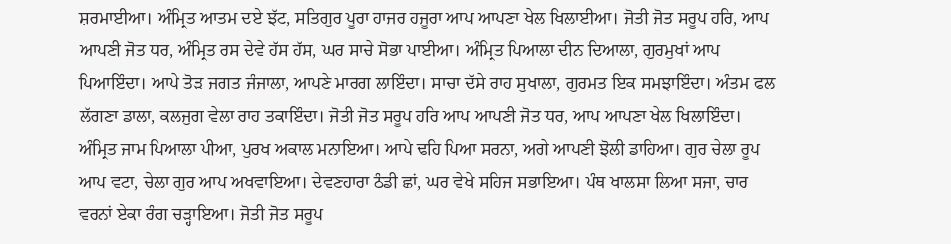ਸ਼ਰਮਾਈਆ। ਅੰਮ੍ਰਿਤ ਆਤਮ ਦਏ ਝੱਟ, ਸਤਿਗੁਰ ਪੂਰਾ ਹਾਜਰ ਹਜੂਰਾ ਆਪ ਆਪਣਾ ਖੇਲ ਖਿਲਾਈਆ। ਜੋਤੀ ਜੋਤ ਸਰੂਪ ਹਰਿ, ਆਪ ਆਪਣੀ ਜੋਤ ਧਰ, ਅੰਮ੍ਰਿਤ ਰਸ ਦੇਵੇ ਹੱਸ ਹੱਸ, ਘਰ ਸਾਚੇ ਸੋਭਾ ਪਾਈਆ। ਅੰਮ੍ਰਿਤ ਪਿਆਲਾ ਦੀਨ ਦਿਆਲਾ, ਗੁਰਮੁਖਾਂ ਆਪ ਪਿਆਇੰਦਾ। ਆਪੇ ਤੋੜ ਜਗਤ ਜੰਜਾਲਾ, ਆਪਣੇ ਮਾਰਗ ਲਾਇੰਦਾ। ਸਾਚਾ ਦੱਸੇ ਰਾਹ ਸੁਖਾਲਾ, ਗੁਰਮਤ ਇਕ ਸਮਝਾਇੰਦਾ। ਅੰਤਮ ਫਲ ਲੱਗਣਾ ਡਾਲਾ, ਕਲਜੁਗ ਵੇਲਾ ਰਾਹ ਤਕਾਇੰਦਾ। ਜੋਤੀ ਜੋਤ ਸਰੂਪ ਹਰਿ ਆਪ ਆਪਣੀ ਜੋਤ ਧਰ, ਆਪ ਆਪਣਾ ਖੇਲ ਖਿਲਾਇੰਦਾ। ਅੰਮ੍ਰਿਤ ਜਾਮ ਪਿਆਲਾ ਪੀਆ, ਪੁਰਖ ਅਕਾਲ ਮਨਾਇਆ। ਆਪੇ ਢਹਿ ਪਿਆ ਸਰਨਾ, ਅਗੇ ਆਪਣੀ ਝੋਲੀ ਡਾਹਿਆ। ਗੁਰ ਚੇਲਾ ਰੂਪ ਆਪ ਵਟਾ, ਚੇਲਾ ਗੁਰ ਆਪ ਅਖਵਾਇਆ। ਦੇਵਣਹਾਰਾ ਠੰਡੀ ਛਾਂ, ਘਰ ਵੇਖੇ ਸਹਿਜ ਸਭਾਇਆ। ਪੰਥ ਖਾਲਸਾ ਲਿਆ ਸਜਾ, ਚਾਰ ਵਰਨਾਂ ਏਕਾ ਰੰਗ ਚੜ੍ਹਾਇਆ। ਜੋਤੀ ਜੋਤ ਸਰੂਪ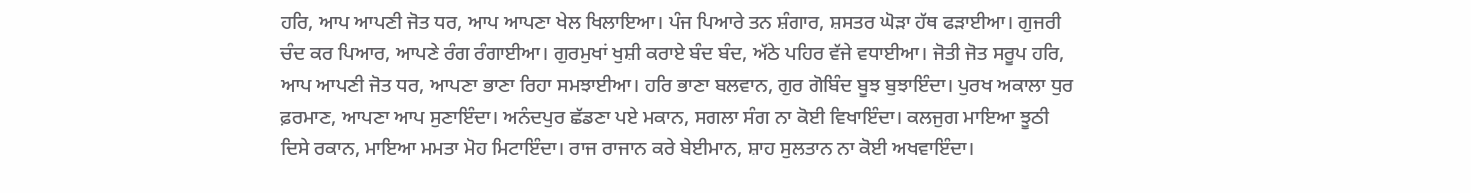ਹਰਿ, ਆਪ ਆਪਣੀ ਜੋਤ ਧਰ, ਆਪ ਆਪਣਾ ਖੇਲ ਖਿਲਾਇਆ। ਪੰਜ ਪਿਆਰੇ ਤਨ ਸ਼ੰਗਾਰ, ਸ਼ਸਤਰ ਘੋੜਾ ਹੱਥ ਫੜਾਈਆ। ਗੁਜਰੀ ਚੰਦ ਕਰ ਪਿਆਰ, ਆਪਣੇ ਰੰਗ ਰੰਗਾਈਆ। ਗੁਰਮੁਖਾਂ ਖੁਸ਼ੀ ਕਰਾਏ ਬੰਦ ਬੰਦ, ਅੱਠੇ ਪਹਿਰ ਵੱਜੇ ਵਧਾਈਆ। ਜੋਤੀ ਜੋਤ ਸਰੂਪ ਹਰਿ, ਆਪ ਆਪਣੀ ਜੋਤ ਧਰ, ਆਪਣਾ ਭਾਣਾ ਰਿਹਾ ਸਮਝਾਈਆ। ਹਰਿ ਭਾਣਾ ਬਲਵਾਨ, ਗੁਰ ਗੋਬਿੰਦ ਬੂਝ ਬੁਝਾਇੰਦਾ। ਪੁਰਖ ਅਕਾਲਾ ਧੁਰ ਫ਼ਰਮਾਣ, ਆਪਣਾ ਆਪ ਸੁਣਾਇੰਦਾ। ਅਨੰਦਪੁਰ ਛੱਡਣਾ ਪਏ ਮਕਾਨ, ਸਗਲਾ ਸੰਗ ਨਾ ਕੋਈ ਵਿਖਾਇੰਦਾ। ਕਲਜੁਗ ਮਾਇਆ ਝੂਠੀ ਦਿਸੇ ਰਕਾਨ, ਮਾਇਆ ਮਮਤਾ ਮੋਹ ਮਿਟਾਇੰਦਾ। ਰਾਜ ਰਾਜਾਨ ਕਰੇ ਬੇਈਮਾਨ, ਸ਼ਾਹ ਸੁਲਤਾਨ ਨਾ ਕੋਈ ਅਖਵਾਇੰਦਾ।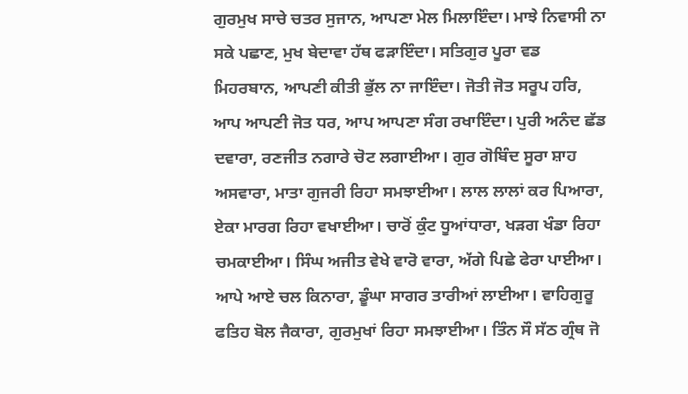ਗੁਰਮੁਖ ਸਾਚੇ ਚਤਰ ਸੁਜਾਨ, ਆਪਣਾ ਮੇਲ ਮਿਲਾਇੰਦਾ। ਮਾਝੇ ਨਿਵਾਸੀ ਨਾ ਸਕੇ ਪਛਾਣ, ਮੁਖ ਬੇਦਾਵਾ ਹੱਥ ਫੜਾਇੰਦਾ। ਸਤਿਗੁਰ ਪੂਰਾ ਵਡ ਮਿਹਰਬਾਨ, ਆਪਣੀ ਕੀਤੀ ਭੁੱਲ ਨਾ ਜਾਇੰਦਾ। ਜੋਤੀ ਜੋਤ ਸਰੂਪ ਹਰਿ, ਆਪ ਆਪਣੀ ਜੋਤ ਧਰ, ਆਪ ਆਪਣਾ ਸੰਗ ਰਖਾਇੰਦਾ। ਪੁਰੀ ਅਨੰਦ ਛੱਡ ਦਵਾਰਾ, ਰਣਜੀਤ ਨਗਾਰੇ ਚੋਟ ਲਗਾਈਆ। ਗੁਰ ਗੋਬਿੰਦ ਸੂਰਾ ਸ਼ਾਹ ਅਸਵਾਰਾ, ਮਾਤਾ ਗੁਜਰੀ ਰਿਹਾ ਸਮਝਾਈਆ। ਲਾਲ ਲਾਲਾਂ ਕਰ ਪਿਆਰਾ, ਏਕਾ ਮਾਰਗ ਰਿਹਾ ਵਖਾਈਆ। ਚਾਰੋਂ ਕੁੰਟ ਧੂਆਂਧਾਰਾ, ਖੜਗ ਖੰਡਾ ਰਿਹਾ ਚਮਕਾਈਆ। ਸਿੰਘ ਅਜੀਤ ਵੇਖੇ ਵਾਰੋ ਵਾਰਾ, ਅੱਗੇ ਪਿਛੇ ਫੇਰਾ ਪਾਈਆ। ਆਪੇ ਆਏ ਚਲ ਕਿਨਾਰਾ, ਡੂੰਘਾ ਸਾਗਰ ਤਾਰੀਆਂ ਲਾਈਆ। ਵਾਹਿਗੁਰੂ ਫਤਿਹ ਬੋਲ ਜੈਕਾਰਾ, ਗੁਰਮੁਖਾਂ ਰਿਹਾ ਸਮਝਾਈਆ। ਤਿੰਨ ਸੌ ਸੱਠ ਗ੍ਰੰਥ ਜੋ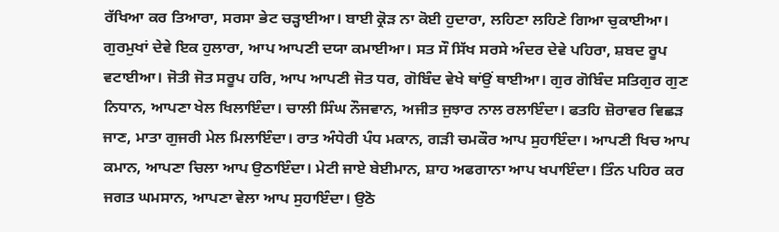ਰੱਖਿਆ ਕਰ ਤਿਆਰਾ, ਸਰਸਾ ਭੇਟ ਚੜ੍ਹਾਈਆ। ਬਾਈ ਕ੍ਰੋੜ ਨਾ ਕੋਈ ਹੁਦਾਰਾ, ਲਹਿਣਾ ਲਹਿਣੇ ਗਿਆ ਚੁਕਾਈਆ। ਗੁਰਮੁਖਾਂ ਦੇਵੇ ਇਕ ਹੁਲਾਰਾ, ਆਪ ਆਪਣੀ ਦਯਾ ਕਮਾਈਆ। ਸਤ ਸੌ ਸਿੱਖ ਸਰਸੇ ਅੰਦਰ ਦੇਵੇ ਪਹਿਰਾ, ਸ਼ਬਦ ਰੂਪ ਵਟਾਈਆ। ਜੋਤੀ ਜੋਤ ਸਰੂਪ ਹਰਿ, ਆਪ ਆਪਣੀ ਜੋਤ ਧਰ, ਗੋਬਿੰਦ ਵੇਖੇ ਥਾਂਉਂ ਥਾਈਆ। ਗੁਰ ਗੋਬਿੰਦ ਸਤਿਗੁਰ ਗੁਣ ਨਿਧਾਨ, ਆਪਣਾ ਖੇਲ ਖਿਲਾਇੰਦਾ। ਚਾਲੀ ਸਿੰਘ ਨੌਜਵਾਨ, ਅਜੀਤ ਜੁਝਾਰ ਨਾਲ ਰਲਾਇੰਦਾ। ਫਤਹਿ ਜ਼ੋਰਾਵਰ ਵਿਛੜ ਜਾਣ, ਮਾਤਾ ਗੁਜਰੀ ਮੇਲ ਮਿਲਾਇੰਦਾ। ਰਾਤ ਅੰਧੇਰੀ ਪੰਧ ਮਕਾਨ, ਗੜੀ ਚਮਕੌਰ ਆਪ ਸੁਹਾਇੰਦਾ। ਆਪਣੀ ਖਿਚ ਆਪ ਕਮਾਨ, ਆਪਣਾ ਚਿਲਾ ਆਪ ਉਠਾਇੰਦਾ। ਮੇਟੀ ਜਾਏ ਬੇਈਮਾਨ, ਸ਼ਾਹ ਅਫਗਾਨਾ ਆਪ ਖਪਾਇੰਦਾ। ਤਿੰਨ ਪਹਿਰ ਕਰ ਜਗਤ ਘਮਸਾਨ, ਆਪਣਾ ਵੇਲਾ ਆਪ ਸੁਹਾਇੰਦਾ। ਉਠੋ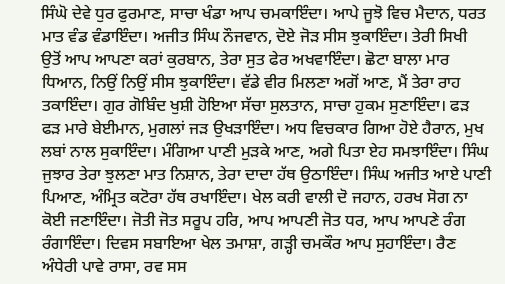ਸਿੰਘੋ ਦੇਵੇ ਧੁਰ ਫੁਰਮਾਣ, ਸਾਚਾ ਖੰਡਾ ਆਪ ਚਮਕਾਇੰਦਾ। ਆਪੇ ਜੂਝੋ ਵਿਚ ਮੈਦਾਨ, ਧਰਤ ਮਾਤ ਵੰਡ ਵੰਡਾਇੰਦਾ। ਅਜੀਤ ਸਿੰਘ ਨੌਜਵਾਨ, ਦੋਏ ਜੋੜ ਸੀਸ ਝੁਕਾਇੰਦਾ। ਤੇਰੀ ਸਿਖੀ ਉਤੋਂ ਆਪ ਆਪਣਾ ਕਰਾਂ ਕੁਰਬਾਨ, ਤੇਰਾ ਸੁਤ ਫੇਰ ਅਖਵਾਇੰਦਾ। ਛੋਟਾ ਬਾਲਾ ਮਾਰ ਧਿਆਨ, ਨਿਉਂ ਨਿਉਂ ਸੀਸ ਝੁਕਾਇੰਦਾ। ਵੱਡੇ ਵੀਰ ਮਿਲਣਾ ਅਗੋਂ ਆਣ, ਮੈਂ ਤੇਰਾ ਰਾਹ ਤਕਾਇੰਦਾ। ਗੁਰ ਗੋਬਿੰਦ ਖੁਸ਼ੀ ਹੋਇਆ ਸੱਚਾ ਸੁਲਤਾਨ, ਸਾਚਾ ਹੁਕਮ ਸੁਣਾਇੰਦਾ। ਫੜ ਫੜ ਮਾਰੇ ਬੇਈਮਾਨ, ਮੁਗਲਾਂ ਜੜ ਉਖੜਾਇੰਦਾ। ਅਧ ਵਿਚਕਾਰ ਗਿਆ ਹੋਏ ਹੈਰਾਨ, ਮੁਖ ਲਬਾਂ ਨਾਲ ਸੁਕਾਇੰਦਾ। ਮੰਗਿਆ ਪਾਣੀ ਮੁੜਕੇ ਆਣ, ਅਗੇ ਪਿਤਾ ਏਹ ਸਮਝਾਇੰਦਾ। ਸਿੰਘ ਜੁਝਾਰ ਤੇਰਾ ਝੁਲਣਾ ਮਾਤ ਨਿਸ਼ਾਨ, ਤੇਰਾ ਦਾਦਾ ਹੱਥ ਉਠਾਇੰਦਾ। ਸਿੰਘ ਅਜੀਤ ਆਏ ਪਾਣੀ ਪਿਆਣ, ਅੰਮ੍ਰਿਤ ਕਟੋਰਾ ਹੱਥ ਰਖਾਇੰਦਾ। ਖੇਲ ਕਰੀ ਵਾਲੀ ਦੋ ਜਹਾਨ, ਹਰਖ ਸੋਗ ਨਾ ਕੋਈ ਜਣਾਇੰਦਾ। ਜੋਤੀ ਜੋਤ ਸਰੂਪ ਹਰਿ, ਆਪ ਆਪਣੀ ਜੋਤ ਧਰ, ਆਪ ਆਪਣੇ ਰੰਗ ਰੰਗਾਇੰਦਾ। ਦਿਵਸ ਸਬਾਇਆ ਖੇਲ ਤਮਾਸ਼ਾ, ਗੜ੍ਹੀ ਚਮਕੌਰ ਆਪ ਸੁਹਾਇੰਦਾ। ਰੈਣ ਅੰਧੇਰੀ ਪਾਵੇ ਰਾਸਾ, ਰਵ ਸਸ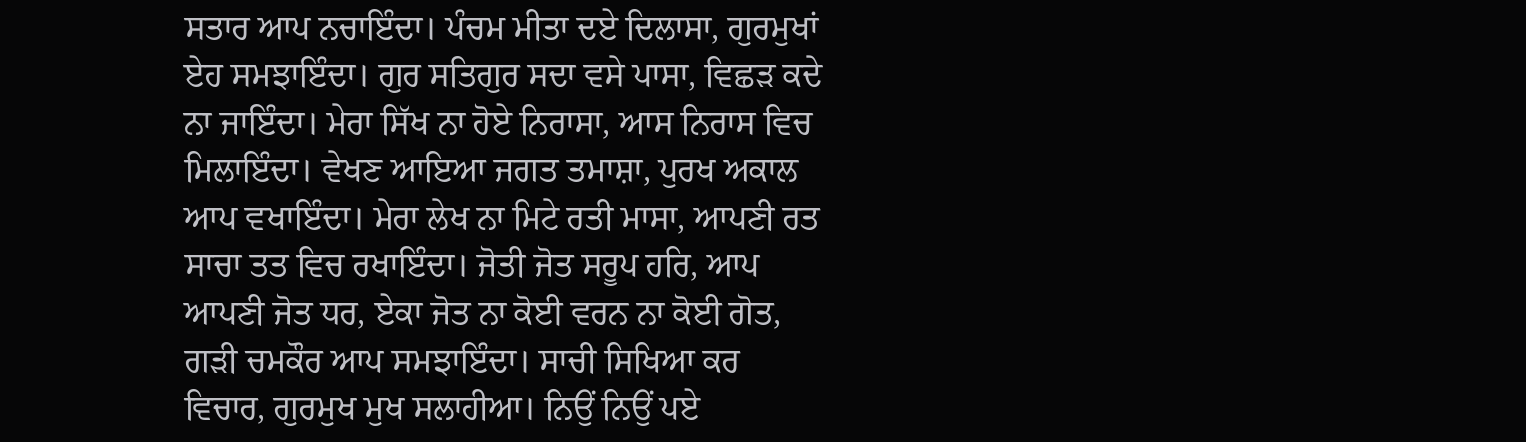ਸਤਾਰ ਆਪ ਨਚਾਇੰਦਾ। ਪੰਚਮ ਮੀਤਾ ਦਏ ਦਿਲਾਸਾ, ਗੁਰਮੁਖਾਂ ਏਹ ਸਮਝਾਇੰਦਾ। ਗੁਰ ਸਤਿਗੁਰ ਸਦਾ ਵਸੇ ਪਾਸਾ, ਵਿਛੜ ਕਦੇ ਨਾ ਜਾਇੰਦਾ। ਮੇਰਾ ਸਿੱਖ ਨਾ ਹੋਏ ਨਿਰਾਸਾ, ਆਸ ਨਿਰਾਸ ਵਿਚ ਮਿਲਾਇੰਦਾ। ਵੇਖਣ ਆਇਆ ਜਗਤ ਤਮਾਸ਼ਾ, ਪੁਰਖ ਅਕਾਲ ਆਪ ਵਖਾਇੰਦਾ। ਮੇਰਾ ਲੇਖ ਨਾ ਮਿਟੇ ਰਤੀ ਮਾਸਾ, ਆਪਣੀ ਰਤ ਸਾਚਾ ਤਤ ਵਿਚ ਰਖਾਇੰਦਾ। ਜੋਤੀ ਜੋਤ ਸਰੂਪ ਹਰਿ, ਆਪ ਆਪਣੀ ਜੋਤ ਧਰ, ਏਕਾ ਜੋਤ ਨਾ ਕੋਈ ਵਰਨ ਨਾ ਕੋਈ ਗੋਤ, ਗੜੀ ਚਮਕੌਰ ਆਪ ਸਮਝਾਇੰਦਾ। ਸਾਚੀ ਸਿਖਿਆ ਕਰ ਵਿਚਾਰ, ਗੁਰਮੁਖ ਮੁਖ ਸਲਾਹੀਆ। ਨਿਉਂ ਨਿਉਂ ਪਏ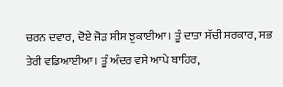ਚਰਨ ਦਵਾਰ, ਦੋਏ ਜੋੜ ਸੀਸ ਝੁਕਾਈਆ। ਤੂੰ ਦਾਤਾ ਸੱਚੀ ਸਰਕਾਰ, ਸਭ ਤੇਰੀ ਵਡਿਆਈਆ। ਤੂੰ ਅੰਦਰ ਵਸੇ ਆਪੇ ਬਾਹਿਰ,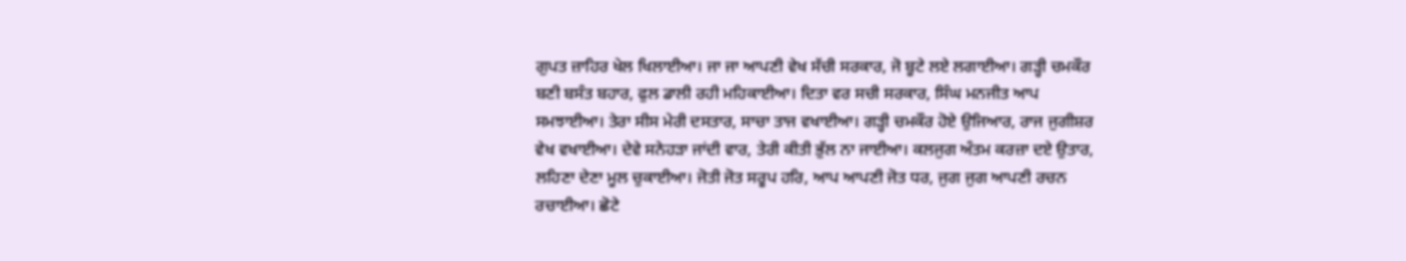ਗੁਪਤ ਜ਼ਾਹਿਰ ਖੇਲ ਖਿਲਾਈਆ। ਜਾ ਜਾ ਆਪਣੀ ਵੇਖ ਸੱਚੀ ਸਰਕਾਰ, ਜੋ ਬੂਟੇ ਲਏ ਲਗਾਈਆ। ਗੜ੍ਹੀ ਚਮਕੌਰ ਬਣੀ ਬਸੰਤ ਬਹਾਰ, ਫੁਲ ਡਾਲੀ ਰਹੀ ਮਹਿਕਾਈਆ। ਦਿਤਾ ਵਰ ਸਚੀ ਸਰਕਾਰ, ਸਿੰਘ ਮਨਜੀਤ ਆਪ ਸਮਝਾਈਆ। ਤੇਰਾ ਸੀਸ ਮੇਰੀ ਦਸਤਾਰ, ਸਾਚਾ ਤਾਜ ਵਖਾਈਆ। ਗੜ੍ਹੀ ਚਮਕੌਰ ਹੋਏ ਉਜਿਆਰ, ਰਾਜ ਜੁਗੀਸ਼ਰ ਵੇਖ ਵਖਾਈਆ। ਦੇਵੇ ਸਨੇਹੜਾ ਜਾਂਦੀ ਵਾਰ, ਤੇਰੀ ਕੀਤੀ ਭੁੱਲ ਨਾ ਜਾਈਆ। ਕਲਜੁਗ ਅੰਤਮ ਕਰਜ਼ਾ ਦਏ ਉਤਾਰ, ਲਹਿਣਾ ਦੇਣਾ ਮੂਲ ਚੁਕਾਈਆ। ਜੋਤੀ ਜੋਤ ਸਰੂਪ ਹਰਿ, ਆਪ ਆਪਣੀ ਜੋਤ ਧਰ, ਜੁਗ ਜੁਗ ਆਪਣੀ ਰਚਨ ਰਚਾਈਆ। ਛੋਟੇ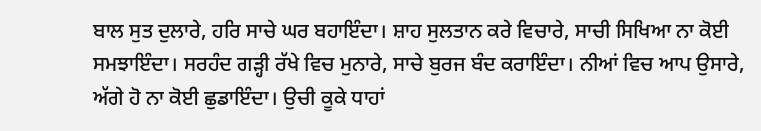ਬਾਲ ਸੁਤ ਦੁਲਾਰੇ, ਹਰਿ ਸਾਚੇ ਘਰ ਬਹਾਇੰਦਾ। ਸ਼ਾਹ ਸੁਲਤਾਨ ਕਰੇ ਵਿਚਾਰੇ, ਸਾਚੀ ਸਿਖਿਆ ਨਾ ਕੋਈ ਸਮਝਾਇੰਦਾ। ਸਰਹੰਦ ਗੜ੍ਹੀ ਰੱਖੇ ਵਿਚ ਮੁਨਾਰੇ, ਸਾਚੇ ਬੁਰਜ ਬੰਦ ਕਰਾਇੰਦਾ। ਨੀਆਂ ਵਿਚ ਆਪ ਉਸਾਰੇ, ਅੱਗੇ ਹੋ ਨਾ ਕੋਈ ਛੁਡਾਇੰਦਾ। ਉਚੀ ਕੂਕੇ ਧਾਹਾਂ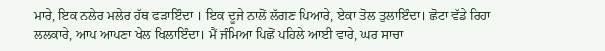ਮਾਰੇ, ਇਕ ਨਲੇਰ ਮਲੇਰ ਹੱਥ ਫੜਾਇੰਦਾ । ਇਕ ਦੂਜੇ ਨਾਲੋਂ ਲੱਗਣ ਪਿਆਰੇ, ਏਕਾ ਤੋਲ ਤੁਲਾਇੰਦਾ। ਛੋਟਾ ਵੱਡੇ ਰਿਹਾ ਲਲਕਾਰੇ, ਆਪ ਆਪਣਾ ਖੇਲ ਖਿਲਾਇੰਦਾ। ਮੈਂ ਜੰਮਿਆ ਪਿਛੋਂ ਪਹਿਲੇ ਆਈ ਵਾਰੇ, ਘਰ ਸਾਚਾ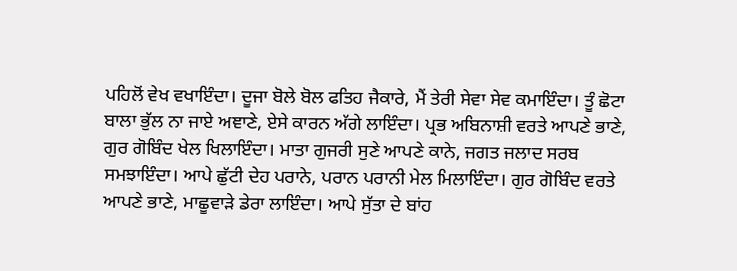ਪਹਿਲੋਂ ਵੇਖ ਵਖਾਇੰਦਾ। ਦੂਜਾ ਬੋਲੇ ਬੋਲ ਫਤਿਹ ਜੈਕਾਰੇ, ਮੈਂ ਤੇਰੀ ਸੇਵਾ ਸੇਵ ਕਮਾਇੰਦਾ। ਤੂੰ ਛੋਟਾ ਬਾਲਾ ਭੁੱਲ ਨਾ ਜਾਏ ਅਞਾਣੇ, ਏਸੇ ਕਾਰਨ ਅੱਗੇ ਲਾਇੰਦਾ। ਪ੍ਰਭ ਅਬਿਨਾਸ਼ੀ ਵਰਤੇ ਆਪਣੇ ਭਾਣੇ, ਗੁਰ ਗੋਬਿੰਦ ਖੇਲ ਖਿਲਾਇੰਦਾ। ਮਾਤਾ ਗੁਜਰੀ ਸੁਣੇ ਆਪਣੇ ਕਾਨੇ, ਜਗਤ ਜਲਾਦ ਸਰਬ ਸਮਝਾਇੰਦਾ। ਆਪੇ ਛੁੱਟੀ ਦੇਹ ਪਰਾਨੇ, ਪਰਾਨ ਪਰਾਨੀ ਮੇਲ ਮਿਲਾਇੰਦਾ। ਗੁਰ ਗੋਬਿੰਦ ਵਰਤੇ ਆਪਣੇ ਭਾਣੇ, ਮਾਛੂਵਾੜੇ ਡੇਰਾ ਲਾਇੰਦਾ। ਆਪੇ ਸੁੱਤਾ ਦੇ ਬਾਂਹ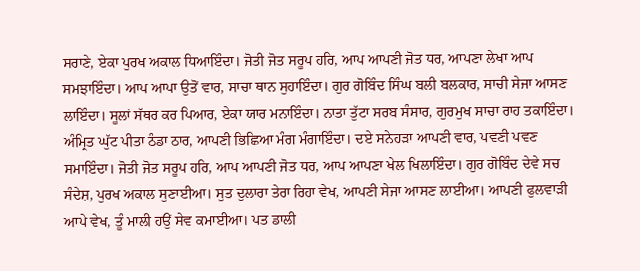ਸਰਾਣੇ, ਏਕਾ ਪੁਰਖ ਅਕਾਲ ਧਿਆਇੰਦਾ। ਜੋਤੀ ਜੋਤ ਸਰੂਪ ਹਰਿ, ਆਪ ਆਪਣੀ ਜੋਤ ਧਰ, ਆਪਣਾ ਲੇਖਾ ਆਪ ਸਮਝਾਇੰਦਾ। ਆਪ ਆਪਾ ਉਤੋਂ ਵਾਰ, ਸਾਚਾ ਥਾਨ ਸੁਹਾਇੰਦਾ। ਗੁਰ ਗੋਬਿੰਦ ਸਿੰਘ ਬਲੀ ਬਲਕਾਰ, ਸਾਚੀ ਸੇਜਾ ਆਸਣ ਲਾਇੰਦਾ। ਸੂਲਾਂ ਸੱਥਰ ਕਰ ਪਿਆਰ, ਏਕਾ ਯਾਰ ਮਨਾਇੰਦਾ। ਨਾਤਾ ਤੁੱਟਾ ਸਰਬ ਸੰਸਾਰ, ਗੁਰਮੁਖ ਸਾਚਾ ਰਾਹ ਤਕਾਇੰਦਾ। ਅੰਮ੍ਰਿਤ ਘੁੱਟ ਪੀਤਾ ਠੰਡਾ ਠਾਰ, ਆਪਣੀ ਭਿਛਿਆ ਮੰਗ ਮੰਗਾਇੰਦਾ। ਦਏ ਸਨੇਹੜਾ ਆਪਣੀ ਵਾਰ, ਪਵਣੀ ਪਵਣ ਸਮਾਇੰਦਾ। ਜੋਤੀ ਜੋਤ ਸਰੂਪ ਹਰਿ, ਆਪ ਆਪਣੀ ਜੋਤ ਧਰ, ਆਪ ਆਪਣਾ ਖੇਲ ਖਿਲਾਇੰਦਾ। ਗੁਰ ਗੋਬਿੰਦ ਦੇਵੇ ਸਚ ਸੰਦੇਸ਼, ਪੁਰਖ ਅਕਾਲ ਸੁਣਾਈਆ। ਸੁਤ ਦੁਲਾਰਾ ਤੇਰਾ ਰਿਹਾ ਵੇਖ, ਆਪਣੀ ਸੇਜਾ ਆਸਣ ਲਾਈਆ। ਆਪਣੀ ਫੁਲਵਾੜੀ ਆਪੇ ਵੇਖ, ਤੂੰ ਮਾਲੀ ਹਉਂ ਸੇਵ ਕਮਾਈਆ। ਪਤ ਡਾਲੀ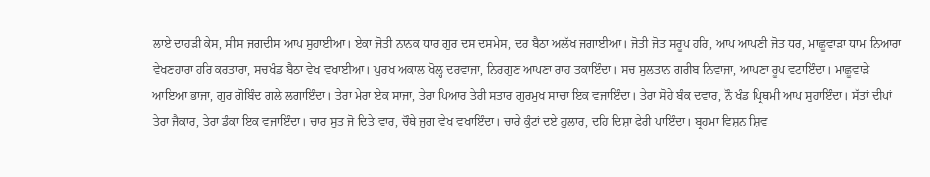ਲਾਏ ਦਾਹੜੀ ਕੇਸ, ਸੀਸ ਜਗਦੀਸ ਆਪ ਸੁਹਾਈਆ। ਏਕਾ ਜੋਤੀ ਨਾਨਕ ਧਾਰ ਗੁਰ ਦਸ ਦਸਮੇਸ, ਦਰ ਬੈਠਾ ਅਲੱਖ ਜਗਾਈਆ। ਜੋਤੀ ਜੋਤ ਸਰੂਪ ਹਰਿ, ਆਪ ਆਪਣੀ ਜੋਤ ਧਰ, ਮਾਛੂਵਾੜਾ ਧਾਮ ਨਿਆਰਾ ਵੇਖਣਹਾਰਾ ਹਰਿ ਕਰਤਾਰਾ, ਸਚਖੰਡ ਬੈਠਾ ਵੇਖ ਵਖਾਈਆ। ਪੁਰਖ ਅਕਾਲ ਖੋਲ੍ਹ ਦਰਵਾਜਾ, ਨਿਰਗੁਣ ਆਪਣਾ ਰਾਹ ਤਕਾਇੰਦਾ। ਸਚ ਸੁਲਤਾਨ ਗਰੀਬ ਨਿਵਾਜਾ, ਆਪਣਾ ਰੂਪ ਵਟਾਇੰਦਾ। ਮਾਛੂਵਾੜੇ ਆਇਆ ਭਾਜਾ, ਗੁਰ ਗੋਬਿੰਦ ਗਲੇ ਲਗਾਇੰਦਾ। ਤੇਰਾ ਮੇਰਾ ਏਕ ਸਾਜਾ, ਤੇਰਾ ਪਿਆਰ ਤੇਰੀ ਸਤਾਰ ਗੁਰਮੁਖ ਸਾਚਾ ਇਕ ਵਜਾਇੰਦਾ। ਤੇਰਾ ਸੋਹੇ ਬੰਕ ਦਵਾਰ, ਨੌ ਖੰਡ ਪ੍ਰਿਥਮੀ ਆਪ ਸੁਹਾਇੰਦਾ। ਸੱਤਾਂ ਦੀਪਾਂ ਤੇਰਾ ਜੈਕਾਰ, ਤੇਰਾ ਡੰਕਾ ਇਕ ਵਜਾਇੰਦਾ। ਚਾਰ ਸੁਤ ਜੋ ਦਿਤੇ ਵਾਰ, ਚੌਥੇ ਜੁਗ ਵੇਖ ਵਖਾਇੰਦਾ। ਚਾਰੇ ਕੁੰਟਾਂ ਦਏ ਹੁਲਾਰ, ਦਹਿ ਦਿਸ਼ਾ ਫੇਰੀ ਪਾਇੰਦਾ। ਬ੍ਰਹਮਾ ਵਿਸ਼ਨ ਸ਼ਿਵ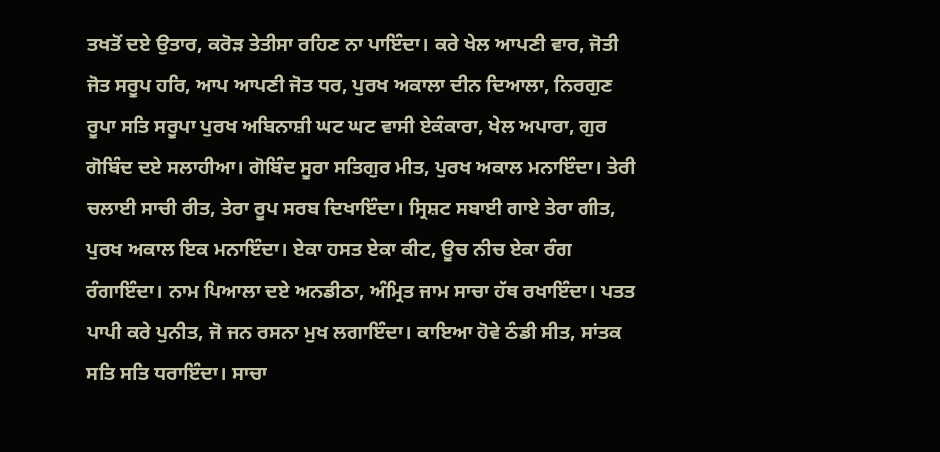ਤਖਤੋਂ ਦਏ ਉਤਾਰ, ਕਰੋੜ ਤੇਤੀਸਾ ਰਹਿਣ ਨਾ ਪਾਇੰਦਾ। ਕਰੇ ਖੇਲ ਆਪਣੀ ਵਾਰ, ਜੋਤੀ ਜੋਤ ਸਰੂਪ ਹਰਿ, ਆਪ ਆਪਣੀ ਜੋਤ ਧਰ, ਪੁਰਖ ਅਕਾਲਾ ਦੀਨ ਦਿਆਲਾ, ਨਿਰਗੁਣ ਰੂਪਾ ਸਤਿ ਸਰੂਪਾ ਪੁਰਖ ਅਬਿਨਾਸ਼ੀ ਘਟ ਘਟ ਵਾਸੀ ਏਕੰਕਾਰਾ, ਖੇਲ ਅਪਾਰਾ, ਗੁਰ ਗੋਬਿੰਦ ਦਏ ਸਲਾਹੀਆ। ਗੋਬਿੰਦ ਸੂਰਾ ਸਤਿਗੁਰ ਮੀਤ, ਪੁਰਖ ਅਕਾਲ ਮਨਾਇੰਦਾ। ਤੇਰੀ ਚਲਾਈ ਸਾਚੀ ਰੀਤ, ਤੇਰਾ ਰੂਪ ਸਰਬ ਦਿਖਾਇੰਦਾ। ਸ੍ਰਿਸ਼ਟ ਸਬਾਈ ਗਾਏ ਤੇਰਾ ਗੀਤ, ਪੁਰਖ ਅਕਾਲ ਇਕ ਮਨਾਇੰਦਾ। ਏਕਾ ਹਸਤ ਏਕਾ ਕੀਟ, ਊਚ ਨੀਚ ਏਕਾ ਰੰਗ ਰੰਗਾਇੰਦਾ। ਨਾਮ ਪਿਆਲਾ ਦਏ ਅਨਡੀਠਾ, ਅੰਮ੍ਰਿਤ ਜਾਮ ਸਾਚਾ ਹੱਥ ਰਖਾਇੰਦਾ। ਪਤਤ ਪਾਪੀ ਕਰੇ ਪੁਨੀਤ, ਜੋ ਜਨ ਰਸਨਾ ਮੁਖ ਲਗਾਇੰਦਾ। ਕਾਇਆ ਹੋਵੇ ਠੰਡੀ ਸੀਤ, ਸਾਂਤਕ ਸਤਿ ਸਤਿ ਧਰਾਇੰਦਾ। ਸਾਚਾ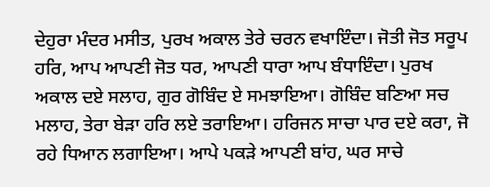ਦੇਹੁਰਾ ਮੰਦਰ ਮਸੀਤ, ਪੁਰਖ ਅਕਾਲ ਤੇਰੇ ਚਰਨ ਵਖਾਇੰਦਾ। ਜੋਤੀ ਜੋਤ ਸਰੂਪ ਹਰਿ, ਆਪ ਆਪਣੀ ਜੋਤ ਧਰ, ਆਪਣੀ ਧਾਰਾ ਆਪ ਬੰਧਾਇੰਦਾ। ਪੁਰਖ ਅਕਾਲ ਦਏ ਸਲਾਹ, ਗੁਰ ਗੋਬਿੰਦ ਏ ਸਮਝਾਇਆ। ਗੋਬਿੰਦ ਬਣਿਆ ਸਚ ਮਲਾਹ, ਤੇਰਾ ਬੇੜਾ ਹਰਿ ਲਏ ਤਰਾਇਆ। ਹਰਿਜਨ ਸਾਚਾ ਪਾਰ ਦਏ ਕਰਾ, ਜੋ ਰਹੇ ਧਿਆਨ ਲਗਾਇਆ। ਆਪੇ ਪਕੜੇ ਆਪਣੀ ਬਾਂਹ, ਘਰ ਸਾਚੇ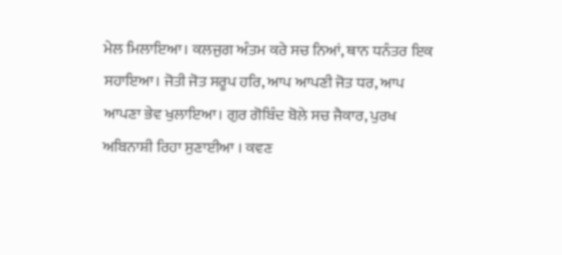ਮੇਲ ਮਿਲਾਇਆ। ਕਲਜੁਗ ਅੰਤਮ ਕਰੇ ਸਚ ਨਿਆਂ, ਥਾਨ ਧਨੰਤਰ ਇਕ ਸਹਾਇਆ। ਜੋਤੀ ਜੋਤ ਸਰੂਪ ਹਰਿ, ਆਪ ਆਪਣੀ ਜੋਤ ਧਰ, ਆਪ ਆਪਣਾ ਭੇਵ ਖੁਲਾਇਆ। ਗੁਰ ਗੋਬਿੰਦ ਬੋਲੇ ਸਚ ਜੈਕਾਰ, ਪੁਰਖ ਅਬਿਨਾਸ਼ੀ ਰਿਹਾ ਸੁਣਾਈਆ । ਕਵਣ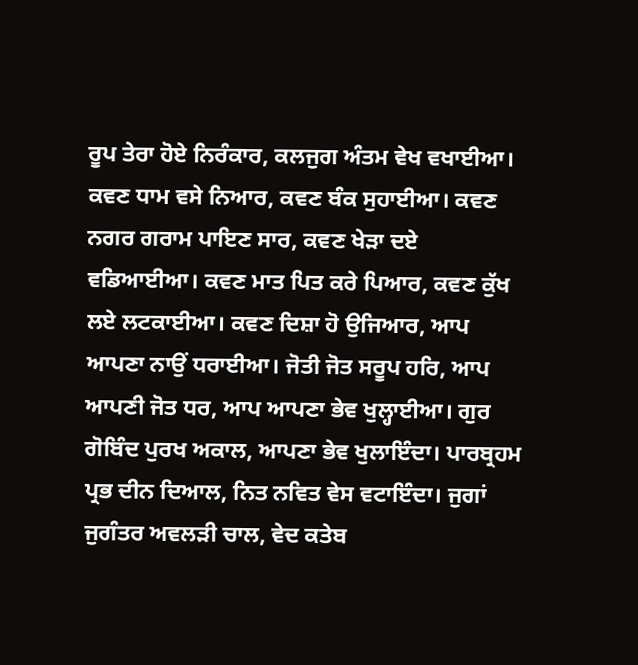ਰੂਪ ਤੇਰਾ ਹੋਏ ਨਿਰੰਕਾਰ, ਕਲਜੁਗ ਅੰਤਮ ਵੇਖ ਵਖਾਈਆ। ਕਵਣ ਧਾਮ ਵਸੇ ਨਿਆਰ, ਕਵਣ ਬੰਕ ਸੁਹਾਈਆ। ਕਵਣ ਨਗਰ ਗਰਾਮ ਪਾਇਣ ਸਾਰ, ਕਵਣ ਖੇੜਾ ਦਏ ਵਡਿਆਈਆ। ਕਵਣ ਮਾਤ ਪਿਤ ਕਰੇ ਪਿਆਰ, ਕਵਣ ਕੁੱਖ ਲਏ ਲਟਕਾਈਆ। ਕਵਣ ਦਿਸ਼ਾ ਹੋ ਉਜਿਆਰ, ਆਪ ਆਪਣਾ ਨਾਉਂ ਧਰਾਈਆ। ਜੋਤੀ ਜੋਤ ਸਰੂਪ ਹਰਿ, ਆਪ ਆਪਣੀ ਜੋਤ ਧਰ, ਆਪ ਆਪਣਾ ਭੇਵ ਖੁਲ੍ਹਾਈਆ। ਗੁਰ ਗੋਬਿੰਦ ਪੁਰਖ ਅਕਾਲ, ਆਪਣਾ ਭੇਵ ਖੁਲਾਇੰਦਾ। ਪਾਰਬ੍ਰਹਮ ਪ੍ਰਭ ਦੀਨ ਦਿਆਲ, ਨਿਤ ਨਵਿਤ ਵੇਸ ਵਟਾਇੰਦਾ। ਜੁਗਾਂ ਜੁਗੰਤਰ ਅਵਲੜੀ ਚਾਲ, ਵੇਦ ਕਤੇਬ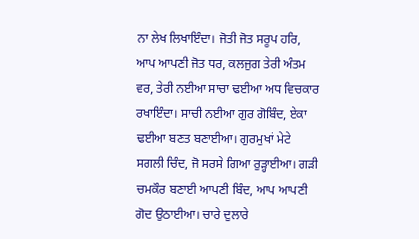ਨਾ ਲੇਖ ਲਿਖਾਇੰਦਾ। ਜੋਤੀ ਜੋਤ ਸਰੂਪ ਹਰਿ, ਆਪ ਆਪਣੀ ਜੋਤ ਧਰ, ਕਲਜੁਗ ਤੇਰੀ ਅੰਤਮ ਵਰ, ਤੇਰੀ ਨਈਆ ਸਾਚਾ ਢਈਆ ਅਧ ਵਿਚਕਾਰ ਰਖਾਇੰਦਾ। ਸਾਚੀ ਨਈਆ ਗੁਰ ਗੋਬਿੰਦ, ਏਕਾ ਢਈਆ ਬਣਤ ਬਣਾਈਆ। ਗੁਰਮੁਖਾਂ ਮੇਟੇ ਸਗਲੀ ਚਿੰਦ, ਜੋ ਸਰਸੇ ਗਿਆ ਰੁੜ੍ਹਾਈਆ। ਗੜੀ ਚਮਕੌਰ ਬਣਾਈ ਆਪਣੀ ਬਿੰਦ, ਆਪ ਆਪਣੀ ਗੋਦ ਉਠਾਈਆ। ਚਾਰੇ ਦੁਲਾਰੇ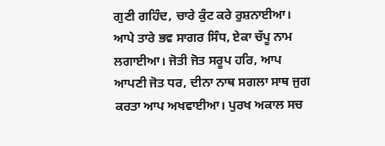ਗੁਣੀ ਗਹਿੰਦ, ਚਾਰੇ ਕੁੰਟ ਕਰੇ ਰੁਸ਼ਨਾਈਆ। ਆਪੇ ਤਾਰੇ ਭਵ ਸਾਗਰ ਸਿੰਧ, ਏਕਾ ਚੱਪੂ ਨਾਮ ਲਗਾਈਆ। ਜੋਤੀ ਜੋਤ ਸਰੂਪ ਹਰਿ, ਆਪ ਆਪਣੀ ਜੋਤ ਧਰ, ਦੀਨਾ ਨਾਥ ਸਗਲਾ ਸਾਥ ਜੁਗ ਕਰਤਾ ਆਪ ਅਖਵਾਈਆ। ਪੁਰਖ ਅਕਾਲ ਸਚ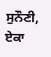ਸੁਨੌਣੀ, ਏਕਾ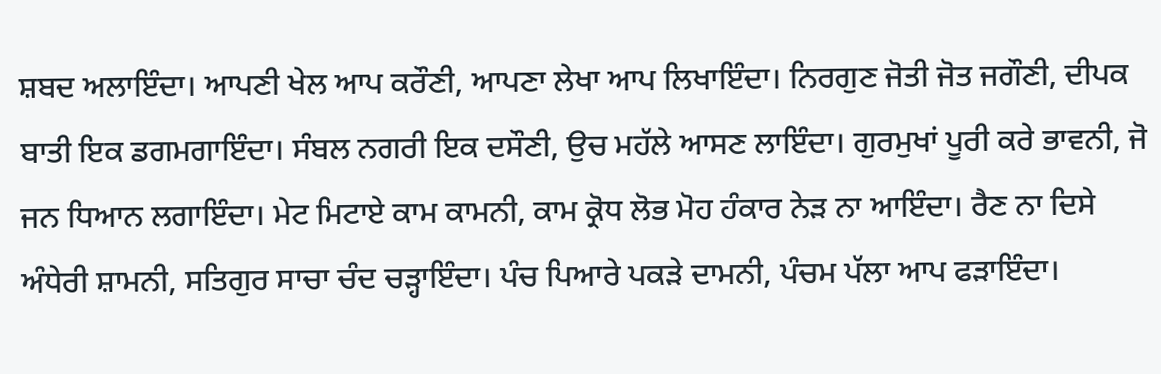ਸ਼ਬਦ ਅਲਾਇੰਦਾ। ਆਪਣੀ ਖੇਲ ਆਪ ਕਰੌਣੀ, ਆਪਣਾ ਲੇਖਾ ਆਪ ਲਿਖਾਇੰਦਾ। ਨਿਰਗੁਣ ਜੋਤੀ ਜੋਤ ਜਗੌਣੀ, ਦੀਪਕ ਬਾਤੀ ਇਕ ਡਗਮਗਾਇੰਦਾ। ਸੰਬਲ ਨਗਰੀ ਇਕ ਦਸੌਣੀ, ਉਚ ਮਹੱਲੇ ਆਸਣ ਲਾਇੰਦਾ। ਗੁਰਮੁਖਾਂ ਪੂਰੀ ਕਰੇ ਭਾਵਨੀ, ਜੋ ਜਨ ਧਿਆਨ ਲਗਾਇੰਦਾ। ਮੇਟ ਮਿਟਾਏ ਕਾਮ ਕਾਮਨੀ, ਕਾਮ ਕ੍ਰੋਧ ਲੋਭ ਮੋਹ ਹੰਕਾਰ ਨੇੜ ਨਾ ਆਇੰਦਾ। ਰੈਣ ਨਾ ਦਿਸੇ ਅੰਧੇਰੀ ਸ਼ਾਮਨੀ, ਸਤਿਗੁਰ ਸਾਚਾ ਚੰਦ ਚੜ੍ਹਾਇੰਦਾ। ਪੰਚ ਪਿਆਰੇ ਪਕੜੇ ਦਾਮਨੀ, ਪੰਚਮ ਪੱਲਾ ਆਪ ਫੜਾਇੰਦਾ।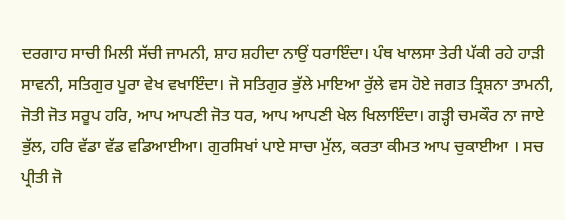ਦਰਗਾਹ ਸਾਚੀ ਮਿਲੀ ਸੱਚੀ ਜਾਮਨੀ, ਸ਼ਾਹ ਸ਼ਹੀਦਾ ਨਾਉਂ ਧਰਾਇੰਦਾ। ਪੰਥ ਖਾਲਸਾ ਤੇਰੀ ਪੱਕੀ ਰਹੇ ਹਾੜੀ ਸਾਵਨੀ, ਸਤਿਗੁਰ ਪੂਰਾ ਵੇਖ ਵਖਾਇੰਦਾ। ਜੋ ਸਤਿਗੁਰ ਭੁੱਲੇ ਮਾਇਆ ਰੁੱਲੇ ਵਸ ਹੋਏ ਜਗਤ ਤ੍ਰਿਸ਼ਨਾ ਤਾਮਨੀ, ਜੋਤੀ ਜੋਤ ਸਰੂਪ ਹਰਿ, ਆਪ ਆਪਣੀ ਜੋਤ ਧਰ, ਆਪ ਆਪਣੀ ਖੇਲ ਖਿਲਾਇੰਦਾ। ਗੜ੍ਹੀ ਚਮਕੌਰ ਨਾ ਜਾਏ ਭੁੱਲ, ਹਰਿ ਵੱਡਾ ਵੱਡ ਵਡਿਆਈਆ। ਗੁਰਸਿਖਾਂ ਪਾਏ ਸਾਚਾ ਮੁੱਲ, ਕਰਤਾ ਕੀਮਤ ਆਪ ਚੁਕਾਈਆ । ਸਚ ਪ੍ਰੀਤੀ ਜੋ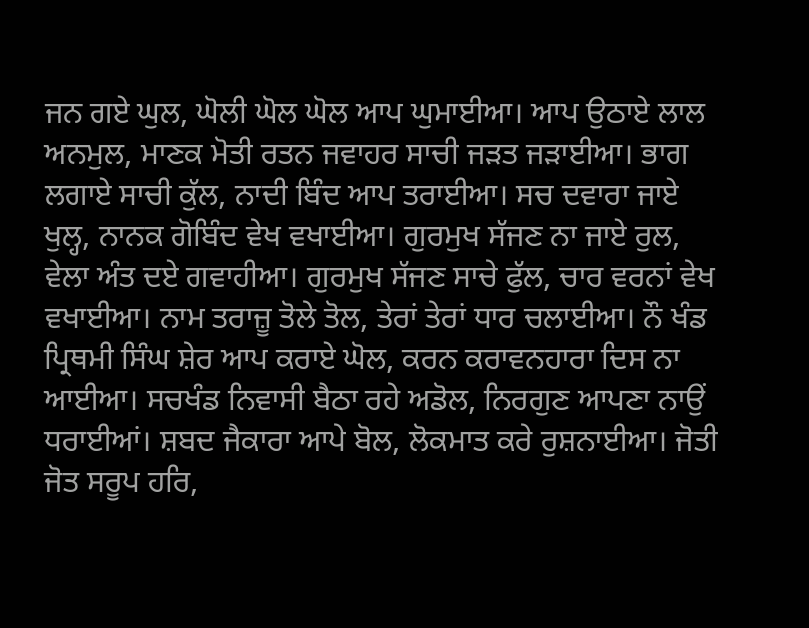ਜਨ ਗਏ ਘੁਲ, ਘੋਲੀ ਘੋਲ ਘੋਲ ਆਪ ਘੁਮਾਈਆ। ਆਪ ਉਠਾਏ ਲਾਲ ਅਨਮੁਲ, ਮਾਣਕ ਮੋਤੀ ਰਤਨ ਜਵਾਹਰ ਸਾਚੀ ਜੜਤ ਜੜਾਈਆ। ਭਾਗ ਲਗਾਏ ਸਾਚੀ ਕੁੱਲ, ਨਾਦੀ ਬਿੰਦ ਆਪ ਤਰਾਈਆ। ਸਚ ਦਵਾਰਾ ਜਾਏ ਖੁਲ੍ਹ, ਨਾਨਕ ਗੋਬਿੰਦ ਵੇਖ ਵਖਾਈਆ। ਗੁਰਮੁਖ ਸੱਜਣ ਨਾ ਜਾਏ ਰੁਲ, ਵੇਲਾ ਅੰਤ ਦਏ ਗਵਾਹੀਆ। ਗੁਰਮੁਖ ਸੱਜਣ ਸਾਚੇ ਫੁੱਲ, ਚਾਰ ਵਰਨਾਂ ਵੇਖ ਵਖਾਈਆ। ਨਾਮ ਤਰਾਜ਼ੂ ਤੋਲੇ ਤੋਲ, ਤੇਰਾਂ ਤੇਰਾਂ ਧਾਰ ਚਲਾਈਆ। ਨੌ ਖੰਡ ਪ੍ਰਿਥਮੀ ਸਿੰਘ ਸ਼ੇਰ ਆਪ ਕਰਾਏ ਘੋਲ, ਕਰਨ ਕਰਾਵਨਹਾਰਾ ਦਿਸ ਨਾ ਆਈਆ। ਸਚਖੰਡ ਨਿਵਾਸੀ ਬੈਠਾ ਰਹੇ ਅਡੋਲ, ਨਿਰਗੁਣ ਆਪਣਾ ਨਾਉਂ ਧਰਾਈਆਂ। ਸ਼ਬਦ ਜੈਕਾਰਾ ਆਪੇ ਬੋਲ, ਲੋਕਮਾਤ ਕਰੇ ਰੁਸ਼ਨਾਈਆ। ਜੋਤੀ ਜੋਤ ਸਰੂਪ ਹਰਿ,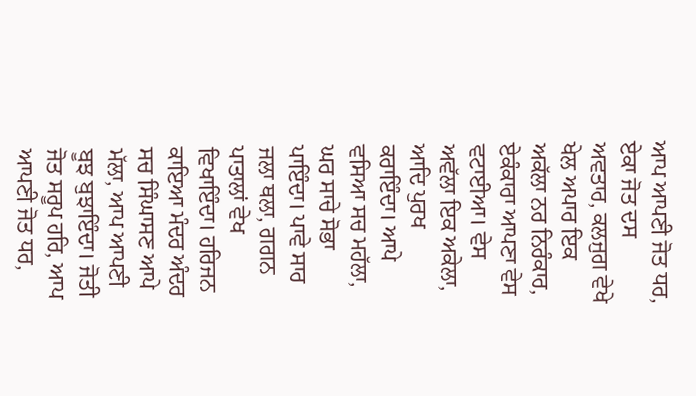ਆਪ ਆਪਣੀ ਜੋਤ ਧਰ, ਏਕਾ ਜੋਤ ਦਸ ਅਵਤਾਰ, ਕਲਜੁਗ ਵੇਖੇ ਖੇਲ ਅਪਾਰ ਇਕ ਅਕੱਲਾ ਨਰ ਨਿਰੰਕਾਰ, ਏਕੰਕਾਰਾ ਆਪਣਾ ਵੇਸ ਵਟਾਈਆ। ਵੇਸ ਅਵੱਲਾ ਇਕ ਅਕੇਲਾ, ਆਦਿ ਪੁਰਖ ਕਰਾਇੰਦਾ। ਆਪੇ ਵਸਿਆ ਸਚ ਮਹੱਲਾ, ਘਰ ਸਾਚੇ ਸੋਭਾ ਪਾਇੰਦਾ। ਪਾਵੇ ਸਾਰ ਜਲਾ ਥਲਾ, ਗਗਨ ਪਾਤਾਲਾਂ ਵੇਖ ਵਿਖਾਇੰਦਾ। ਹਰਿਜਨ ਕਾਇਆ ਮੰਦਰ ਅੰਦਰ ਸਚ ਸਿੰਘਾਸਣ ਆਪੇ ਮੱਲਾ, ਆਪ ਆਪਣੀ ਬੂਝ ਬੁਝਾਇੰਦਾ। ਜੋਤੀ ਜੋਤ ਸਰੂਪ ਹਰਿ, ਆਪ ਆਪਣੀ ਜੋਤ ਧਰ,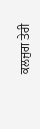ਕਲਜੁਗ ਤੇਰੀ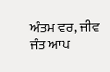ਅੰਤਮ ਵਰ, ਜੀਵ ਜੰਤ ਆਪ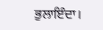ਭੁਲਾਇੰਦਾ।